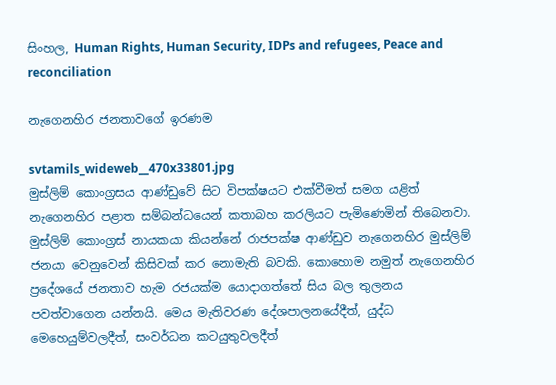සිංහල, Human Rights, Human Security, IDPs and refugees, Peace and reconciliation

නැගෙනහිර ජනතාවගේ ඉරණම

svtamils_wideweb__470x33801.jpg
මුස්ලිම් කොංග්‍රසය ආණ්ඩුවේ සිට විපක්ෂයට එක්වීමත් සමග යළිත් නැගෙනහිර පළාත සම්බන්ධයෙන් කතාබහ කරලියට පැමිණෙමින් තිබෙනවා. මුස්ලිම් කොංග්‍රස් නායකයා කියන්නේ රාජපක්ෂ ආණ්ඩුව නැගෙනහිර මුස්ලිම් ජනයා වෙනුවෙන් කිසිවක් කර නොමැති බවකි. කොහොම නමුත් නැගෙනහිර ප්‍රදේශයේ ජනතාව හැම රජයක්ම යොදාගත්තේ සිය බල තුලනය පවත්වාගෙන යන්නයි. මෙය මැතිවරණ දේශපාලනයේදීත්, යුද්ධ මෙහෙයුම්වලදීත්, සංවර්ධන කටයුතුවලදීත්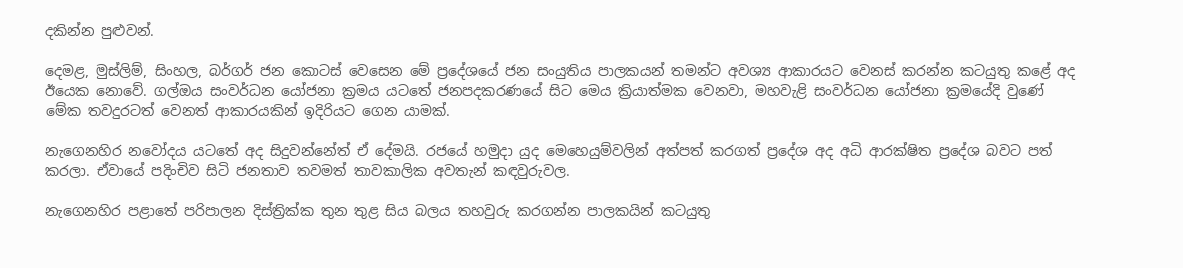දකින්න පුළුවන්.

දෙමළ, මුස්ලිම්, සිංහල, බර්ගර් ජන කොටස් වෙසෙන මේ ප්‍රදේශයේ ජන සංයුතිය පාලකයන් තමන්ට අවශ්‍ය ආකාරයට වෙනස් කරන්න කටයුතු කළේ අද ඊයෙක නොවේ. ගල්ඔය සංවර්ධන යෝජනා ක්‍රමය යටතේ ජනපදකරණයේ සිට මෙය ක්‍රියාත්මක වෙනවා, මහවැළි සංවර්ධන යෝජනා ක්‍රමයේදි වුණේ මේක තවදුරටත් වෙනත් ආකාරයකින් ඉදිරියට ගෙන යාමක්.

නැගෙනහිර නවෝදය යටතේ අද සිදුවන්නේත් ඒ දේමයි. රජයේ හමුදා යුද මෙහෙයුම්වලින් අත්පත් කරගත් ප්‍රදේශ අද අධි ආරක්ෂිත ප්‍රදේශ බවට පත් කරලා. ඒවායේ පදිංචිව සිටි ජනතාව තවමත් තාවකාලික අවතැන් කඳවුරුවල.

නැගෙනහිර පළාතේ පරිපාලන දිස්ත්‍රික්ක තුන තුළ සිය බලය තහවුරු කරගන්න පාලකයින් කටයුතු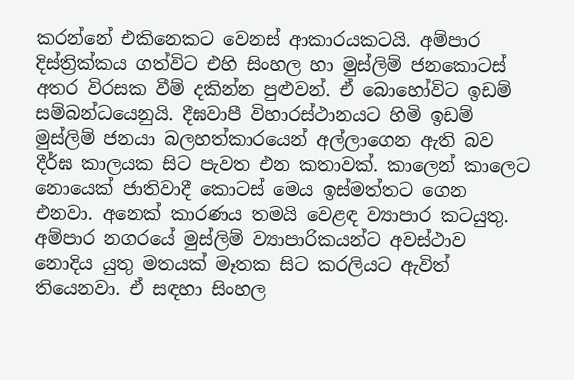කරන්නේ එකිනෙකට වෙනස් ආකාරයකටයි. අම්පාර දිස්ත්‍රික්කය ගත්විට එහි සිංහල හා මුස්ලිම් ජනකොටස් අතර විරසක වීම් දකින්න පුළුවන්. ඒ බොහෝවිට ඉඩම් සම්බන්ධයෙනුයි. දීඝවාපී විහාරස්ථානයට හිමි ඉඩම් මුස්ලිම් ජනයා බලහත්කාරයෙන් අල්ලාගෙන ඇති බව දීර්ඝ කාලයක සිට පැවත එන කතාවක්. කාලෙන් කාලෙට නොයෙක් ජාතිවාදී කොටස් මෙය ඉස්මත්තට ගෙන එනවා. අනෙක් කාරණය තමයි වෙළඳ ව්‍යාපාර කටයුතු. අම්පාර නගරයේ මුස්ලිම් ව්‍යාපාරිකයන්ට අවස්ථාව නොදිය යුතු මතයක් මෑතක සිට කරලියට ඇවිත් තියෙනවා. ඒ සඳහා සිංහල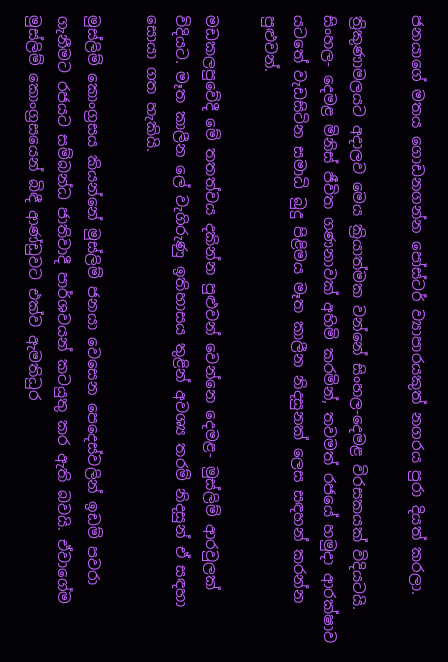ජනයාගේ මතය ගොඩනගන්න පෝස්ටර් ව්‍යාපාරයකුත් නගරය පුරා දියත් කරලා.

ත්‍රිකුණාමලයට අදාලව මෙය ක්‍රියාත්මක වන්නේ සිංහල-දෙමළ විරසකයක් විදියටයි. සිංහල- දෙමළ මිනිස් ජීවිත ගණනාවක් අහිමි කරමින්, තවමත් රජයේ හමුදා ආරක්ෂාව යටතේ වැඩසිටින සමාධි බුදු පිළිමය මෑත කාලීන නිදසුනක් ලෙස සඳහන් කරන්න පුළුවන්.

මඩකලපුවේදී මේ තතත්වය දකින්න පුළුවන් වෙන්නෙ දෙමළ- මුස්ලිම් ආරවුලක් විදියට. මෑත කාලීන ලේ වැගිරුණු ඉතිහාසය තුළින් අවශ්‍ය තරම් නිදසුන් ඒ සඳහා සොයා ගත හැකියි.

මුස්ලිම් කොංග්‍රසය කියන්නේ මුස්ලිම් ජනයා වෙසෙන පෙදෙස්වලින් ඉඩම් පවරා ගැනීමට රජයට සම්බන්ධ ජාතිවාදී පාර්ශවයන් කටයුතු කර ඇති බවයි. ඒවාගේම මුස්ලිම් කොංග්‍රසයෙන් බිඳී ආණ්ඩුවට එක්ව ඇමතිධුර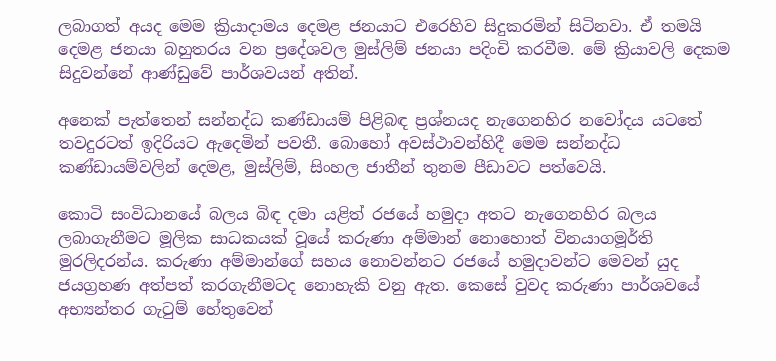ලබාගත් අයද මෙම ක්‍රියාදාමය දෙමළ ජනයාට එරෙහිව සිදුකරමින් සිටිනවා. ඒ තමයි දෙමළ ජනයා බහුතරය වන ප්‍රදේශවල මුස්ලිම් ජනයා පදිංචි කරවීම. මේ ක්‍රියාවලි දෙකම සිදුවන්නේ ආණ්ඩුවේ පාර්ශවයන් අතින්.

අනෙක් පැත්තෙන් සන්නද්ධ කණ්ඩායම් පිළිබඳ ප්‍රශ්නයද නැගෙනහිර නවෝදය යටතේ තවදුරටත් ඉදිරියට ඇදෙමින් පවතී. බොහෝ අවස්ථාවන්හිදී මෙම සන්නද්ධ කණ්ඩායම්වලින් දෙමළ, මුස්ලිම්, සිංහල ජාතීන් තුනම පීඩාවට පත්වෙයි.

කොටි සංවිධානයේ බලය බිඳ දමා යළිත් රජයේ හමුදා අතට නැගෙනහිර බලය ලබාගැනීමට මූලික සාධකයක් වූයේ කරුණා අම්මාන් නොහොත් විනයාගමූර්ති මුරලිදරන්ය. කරුණා අම්මාන්ගේ සහය නොවන්නට රජයේ හමුදාවන්ට මෙවන් යුද ජයග්‍රහණ අත්පත් කරගැනීමටද නොහැකි වනු ඇත. කෙසේ වුවද කරුණා පාර්ශවයේ අභ්‍යන්තර ගැටුම් හේතුවෙන්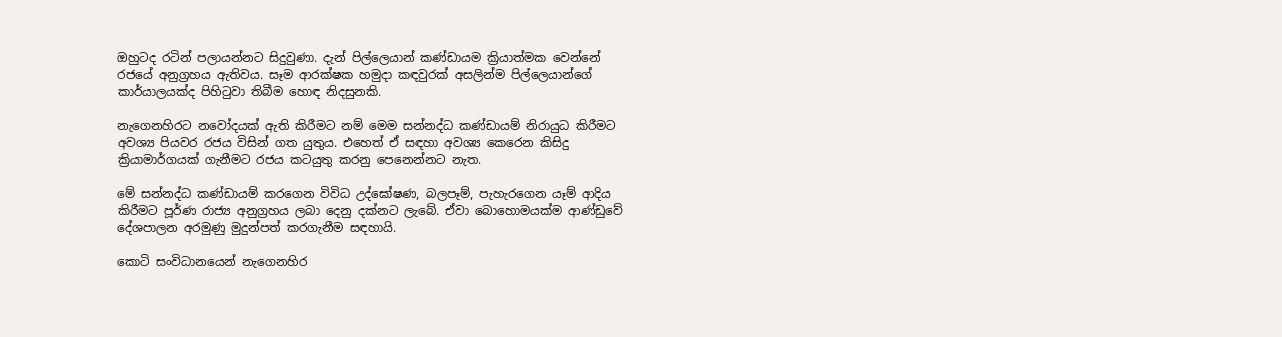ඔහුටද රටින් පලායන්නට සිදුවුණා. දැන් පිල්ලෙයාන් කණ්ඩායම ක්‍රියාත්මක වෙන්නේ රජයේ අනුග්‍රහය ඇතිවය. සෑම ආරක්ෂක හමුදා කඳවුරක් අසලින්ම පිල්ලෙයාන්ගේ කාර්යාලයක්ද පිහිටුවා තිබීම හොඳ නිදසුනකි.

නැගෙනහිරට නවෝදයක් ඇති කිරීමට නම් මෙම සන්නද්ධ කණ්ඩායම් නිරායුධ කිරීමට අවශ්‍ය පියවර රජය විසින් ගත යුතුය. එහෙත් ඒ සඳහා අවශ්‍ය කෙරෙන කිසිදු ක්‍රියාමාර්ගයක් ගැනීමට රජය කටයුතු කරනු පෙනෙන්නට නැත.

මේ සන්නද්ධ කණ්ඩායම් කරගෙන විවිධ උද්ඝෝෂණ, බලපෑම්, පැහැරගෙන යෑම් ආදිය කිරීමට පූර්ණ රාජ්‍ය අනුග්‍රහය ලබා දෙනු දක්නට ලැබේ. ඒවා බොහොමයක්ම ආණ්ඩුවේ දේශපාලන අරමුණු මුදුන්පත් කරගැනීම සඳහායි.

කොටි සංවිධානයෙන් නැගෙනහිර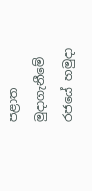පළාත මුදාගැනීමේ රජයේ හමුදා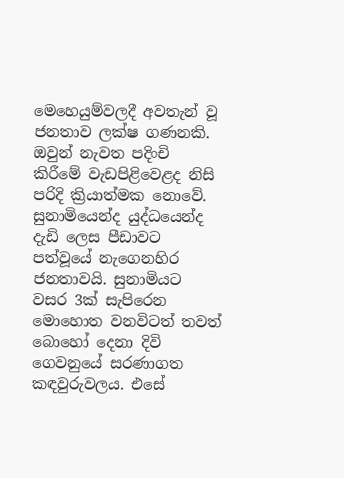මෙහෙයුම්වලදී අවතැන් වූ ජනතාව ලක්ෂ ගණනකි. ඔවුන් නැවත පදිංචි කිරීමේ වැඩපිළිවෙළද නිසි පරිදි ක්‍රියාත්මක නොවේ. සුනාමියෙන්ද යුද්ධයෙන්ද දැඩි ලෙස පීඩාවට පත්වූයේ නැගෙනහිර ජනතාවයි. සුනාමියට වසර 3ක් සැපිරෙන මොහොත වනවිටත් තවත් බොහෝ දෙනා දිවි ගෙවනුයේ සරණාගත කඳවුරුවලය. එසේ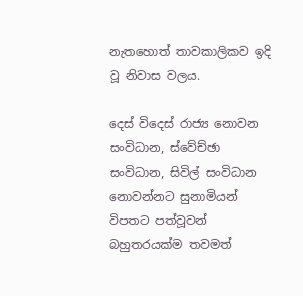නැතහොත් තාවකාලිකව ඉදි වූ නිවාස වලය.

දෙස් විදෙස් රාජ්‍ය නොවන සංවිධාන, ස්වේච්ඡා සංවිධාන, සිවිල් සංවිධාන නොවන්නට සුනාමියන් විපතට පත්වූවන් බහුතරයක්ම තවමත්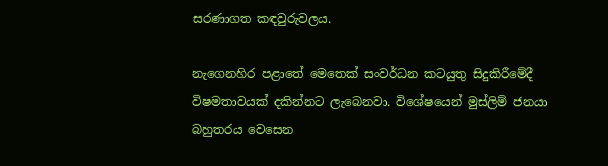සරණාගත කඳවුරුවලය.

නැගෙනහිර පළාතේ මෙතෙක් සංවර්ධන කටයුතු සිදුකිරීමේදී විෂමතාවයක් දකින්නට ලැබෙනවා. විශේෂයෙන් මුස්ලිම් ජනයා බහුතරය වෙසෙන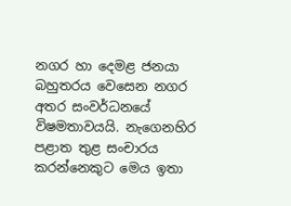නගර හා දෙමළ ජනයා බහුතරය වෙසෙන නගර අතර සංවර්ධනයේ විෂමතාවයයි. නැගෙනහිර පළාත තුළ සංචාරය කරන්නෙකුට මෙය ඉතා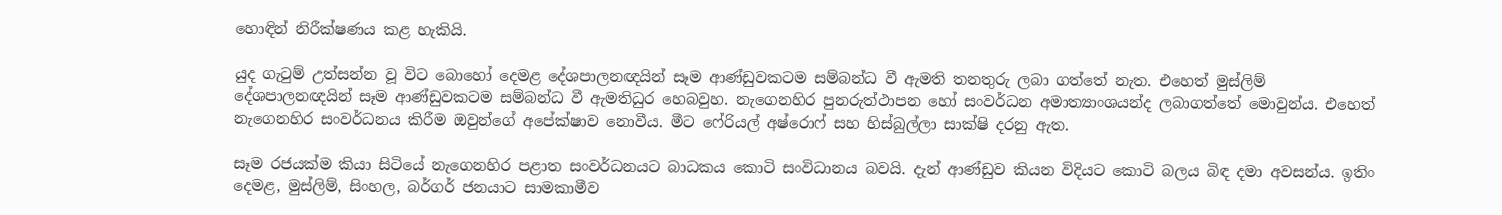හොඳින් නිරීක්ෂණය කළ හැකියි.

යුද ගැටුම් උත්සන්න වූ විට බොහෝ දෙමළ දේශපාලනඥයින් සෑම ආණ්ඩුවකටම සම්බන්ධ වී ඇමති තනතුරු ලබා ගත්තේ නැත. එහෙත් මුස්ලිම් දේශපාලනඥයින් සෑම ආණ්ඩුවකටම සම්බන්ධ වී ඇමතිධුර හෙබවුහ. නැගෙනහිර පුනරුත්ථාපන හෝ සංවර්ධන අමාත්‍යාංශයන්ද ලබාගත්තේ මොවුන්ය. එහෙත් නැගෙනහිර සංවර්ධනය කිරීම ඔවුන්ගේ අපේක්ෂාව නොවීය. මීට ෆේරියල් අෂ්රොෆ් සහ හිස්බුල්ලා සාක්ෂි දරනු ඇත.

සෑම රජයක්ම කියා සිටියේ නැගෙනහිර පළාත සංවර්ධනයට බාධකය කොටි සංවිධානය බවයි. දැන් ආණ්ඩුව කියන විදියට කොටි බලය බිඳ දමා අවසන්ය. ඉතිං දෙමළ, මුස්ලිම්, සිංහල, බර්ගර් ජනයාට සාමකාමීව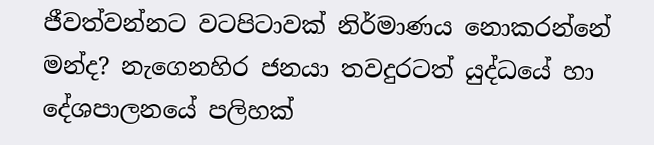ජීවත්වන්නට වටපිටාවක් නිර්මාණය නොකරන්නේ මන්ද? නැගෙනහිර ජනයා තවදුරටත් යුද්ධයේ හා දේශපාලනයේ පලිහක්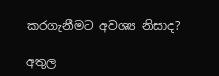කරගැනීමට අවශ්‍ය නිසාද?

අතුල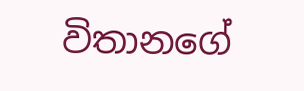විතානගේ